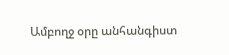Ամբողջ օրը անհանգիստ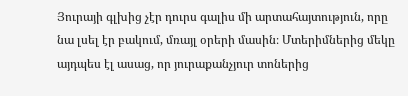Յուրայի գլխից չէր դուրս գալիս մի արտահայտություն, որը նա լսել էր բակում, մռայլ օրերի մասին։ Մտերիմներից մեկը այդպես էլ ասաց, որ յուրաքանչյուր տոներից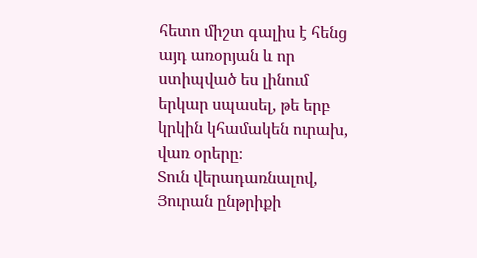հետո միշտ գալիս է հենց այդ առօրյան և որ ստիպված ես լինում երկար սպասել, թե երբ կրկին կհամակեն ուրախ, վառ օրերը։
Տուն վերադառնալով, Յուրան ընթրիքի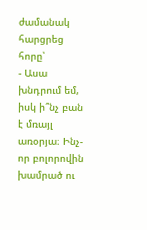ժամանակ հարցրեց հորը՝
- Ասա խնդրում եմ, իսկ ի՞նչ բան է մռայլ առօրյա։ Ինչ-որ բոլորովին խամրած ու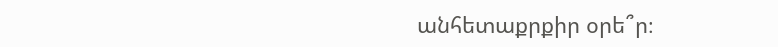անհետաքրքիր օրե՞ր։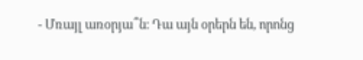- Մռայլ առօրյա՞ն։ Դա այն օրերն են, որոնց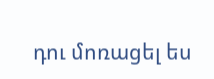դու մոռացել ես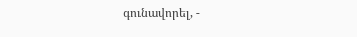գունավորել, -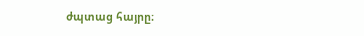ժպտաց հայրը։